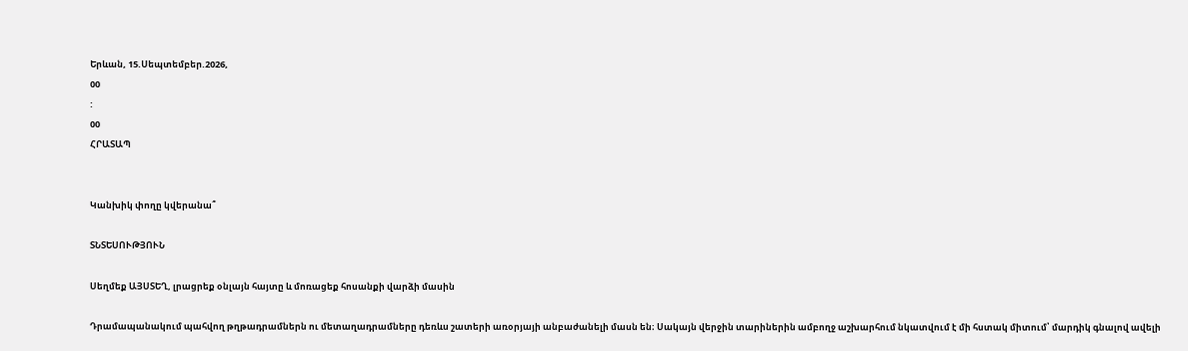Երևան, 15.Սեպտեմբեր.2026,
00
:
00
ՀՐԱՏԱՊ


Կանխիկ փողը կվերանա՞

ՏՆՏԵՍՈՒԹՅՈՒՆ

Սեղմեք ԱՅՍՏԵՂ, լրացրեք օնլայն հայտը և մոռացեք հոսանքի վարձի մասին

Դրամապանակում պահվող թղթադրամներն ու մետաղադրամները դեռևս շատերի առօրյայի անբաժանելի մասն են։ Սակայն վերջին տարիներին ամբողջ աշխարհում նկատվում է մի հստակ միտում՝ մարդիկ գնալով ավելի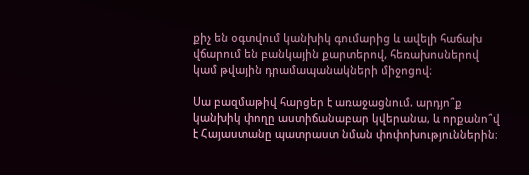քիչ են օգտվում կանխիկ գումարից և ավելի հաճախ վճարում են բանկային քարտերով, հեռախոսներով կամ թվային դրամապանակների միջոցով։

Սա բազմաթիվ հարցեր է առաջացնում. արդյո՞ք կանխիկ փողը աստիճանաբար կվերանա, և որքանո՞վ է Հայաստանը պատրաստ նման փոփոխություններին։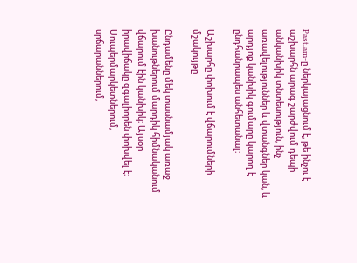Past.am-ը ներկայացնում է, թե ինչու է աշխարհն արագ շարժվում դեպի անկանխիկ տնտեսություն, ինչ առավելություններ և վտանգներ կան, և արդյոք կանխիկ գումարը կարող է ընդհանրապես անհետանալ։

Աշխարհը փոխում է վճարումների մշակույթը

Ընդամենը մեկ տասնամյակ առաջ խանութներում մարդիկ հիմնականում վճարում էին կանխիկ։ Այսօր իրավիճակը զգալիորեն փոխվել է։ Սուպերմարկետներում, սրճարաններում,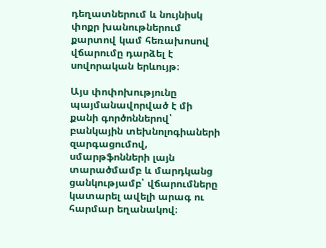դեղատներում և նույնիսկ փոքր խանութներում քարտով կամ հեռախոսով վճարումը դարձել է սովորական երևույթ։

Այս փոփոխությունը պայմանավորված է մի քանի գործոններով՝ բանկային տեխնոլոգիաների զարգացումով, սմարթֆոնների լայն տարածմամբ և մարդկանց ցանկությամբ՝ վճարումները կատարել ավելի արագ ու հարմար եղանակով։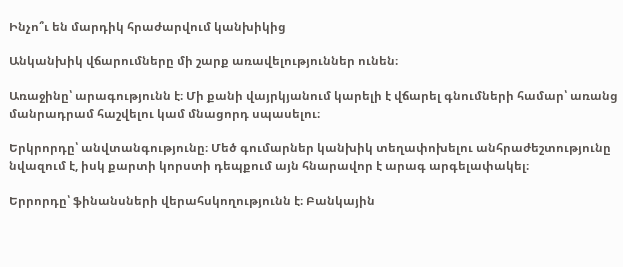Ինչո՞ւ են մարդիկ հրաժարվում կանխիկից

Անկանխիկ վճարումները մի շարք առավելություններ ունեն։

Առաջինը՝ արագությունն է։ Մի քանի վայրկյանում կարելի է վճարել գնումների համար՝ առանց մանրադրամ հաշվելու կամ մնացորդ սպասելու։

Երկրորդը՝ անվտանգությունը։ Մեծ գումարներ կանխիկ տեղափոխելու անհրաժեշտությունը նվազում է, իսկ քարտի կորստի դեպքում այն հնարավոր է արագ արգելափակել։

Երրորդը՝ ֆինանսների վերահսկողությունն է։ Բանկային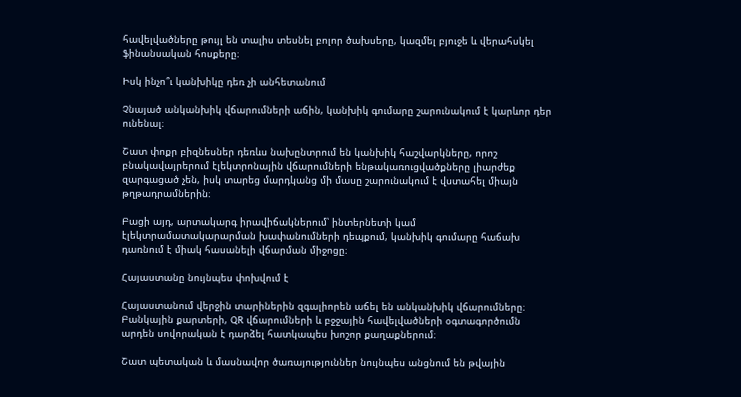հավելվածները թույլ են տալիս տեսնել բոլոր ծախսերը, կազմել բյուջե և վերահսկել ֆինանսական հոսքերը։

Իսկ ինչո՞ւ կանխիկը դեռ չի անհետանում

Չնայած անկանխիկ վճարումների աճին, կանխիկ գումարը շարունակում է կարևոր դեր ունենալ։

Շատ փոքր բիզնեսներ դեռևս նախընտրում են կանխիկ հաշվարկները, որոշ բնակավայրերում էլեկտրոնային վճարումների ենթակառուցվածքները լիարժեք զարգացած չեն, իսկ տարեց մարդկանց մի մասը շարունակում է վստահել միայն թղթադրամներին։

Բացի այդ, արտակարգ իրավիճակներում՝ ինտերնետի կամ էլեկտրամատակարարման խափանումների դեպքում, կանխիկ գումարը հաճախ դառնում է միակ հասանելի վճարման միջոցը։

Հայաստանը նույնպես փոխվում է

Հայաստանում վերջին տարիներին զգալիորեն աճել են անկանխիկ վճարումները։ Բանկային քարտերի, QR վճարումների և բջջային հավելվածների օգտագործումն արդեն սովորական է դարձել հատկապես խոշոր քաղաքներում։

Շատ պետական և մասնավոր ծառայություններ նույնպես անցնում են թվային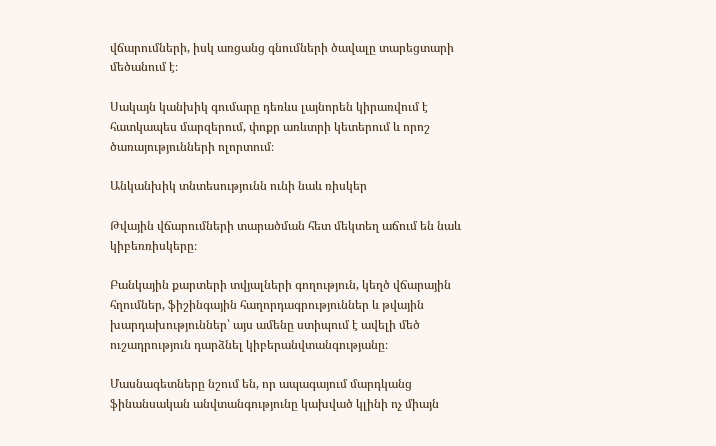վճարումների, իսկ առցանց գնումների ծավալը տարեցտարի մեծանում է։

Սակայն կանխիկ գումարը դեռևս լայնորեն կիրառվում է հատկապես մարզերում, փոքր առևտրի կետերում և որոշ ծառայությունների ոլորտում։

Անկանխիկ տնտեսությունն ունի նաև ռիսկեր

Թվային վճարումների տարածման հետ մեկտեղ աճում են նաև կիբեռռիսկերը։

Բանկային քարտերի տվյալների գողություն, կեղծ վճարային հղումներ, ֆիշինգային հաղորդագրություններ և թվային խարդախություններ՝ այս ամենը ստիպում է ավելի մեծ ուշադրություն դարձնել կիբերանվտանգությանը։

Մասնագետները նշում են, որ ապագայում մարդկանց ֆինանսական անվտանգությունը կախված կլինի ոչ միայն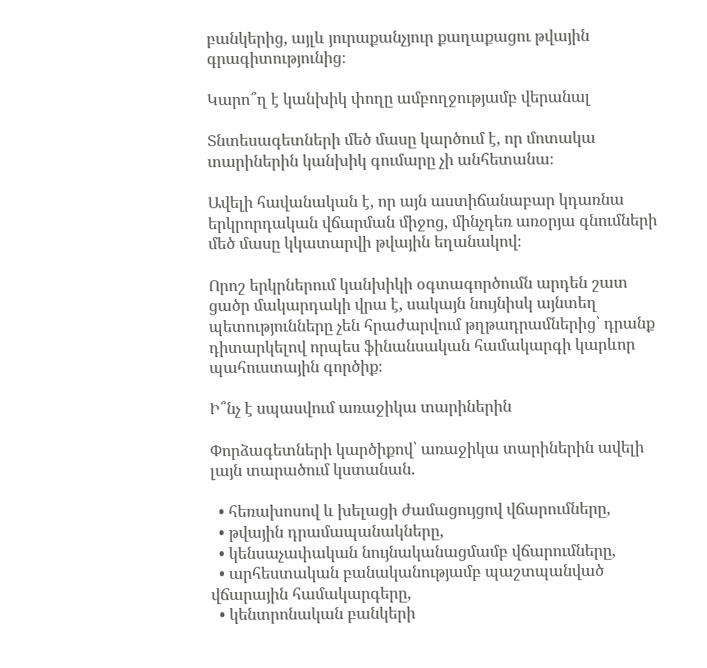բանկերից, այլև յուրաքանչյուր քաղաքացու թվային գրագիտությունից։

Կարո՞ղ է կանխիկ փողը ամբողջությամբ վերանալ

Տնտեսագետների մեծ մասը կարծում է, որ մոտակա տարիներին կանխիկ գումարը չի անհետանա։

Ավելի հավանական է, որ այն աստիճանաբար կդառնա երկրորդական վճարման միջոց, մինչդեռ առօրյա գնումների մեծ մասը կկատարվի թվային եղանակով։

Որոշ երկրներում կանխիկի օգտագործումն արդեն շատ ցածր մակարդակի վրա է, սակայն նույնիսկ այնտեղ պետությունները չեն հրաժարվում թղթադրամներից՝ դրանք դիտարկելով որպես ֆինանսական համակարգի կարևոր պահուստային գործիք։

Ի՞նչ է սպասվում առաջիկա տարիներին

Փորձագետների կարծիքով՝ առաջիկա տարիներին ավելի լայն տարածում կստանան.

  • հեռախոսով և խելացի ժամացույցով վճարումները,
  • թվային դրամապանակները,
  • կենսաչափական նույնականացմամբ վճարումները,
  • արհեստական բանականությամբ պաշտպանված վճարային համակարգերը,
  • կենտրոնական բանկերի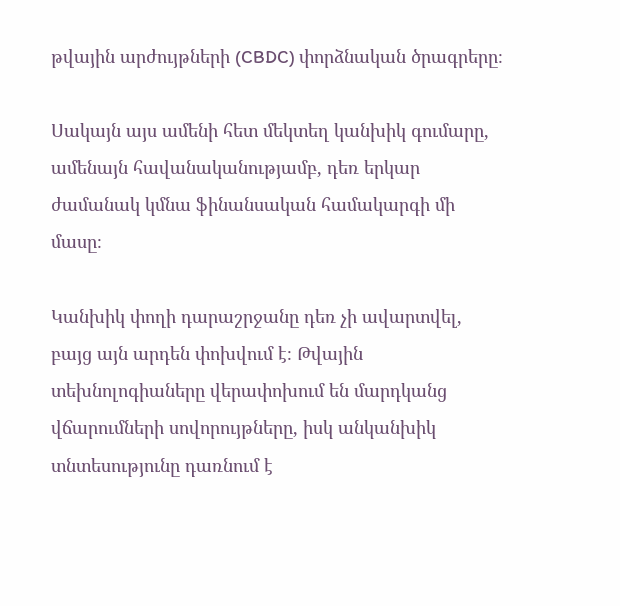թվային արժույթների (CBDC) փորձնական ծրագրերը։

Սակայն այս ամենի հետ մեկտեղ կանխիկ գումարը, ամենայն հավանականությամբ, դեռ երկար ժամանակ կմնա ֆինանսական համակարգի մի մասը։

Կանխիկ փողի դարաշրջանը դեռ չի ավարտվել, բայց այն արդեն փոխվում է։ Թվային տեխնոլոգիաները վերափոխում են մարդկանց վճարումների սովորույթները, իսկ անկանխիկ տնտեսությունը դառնում է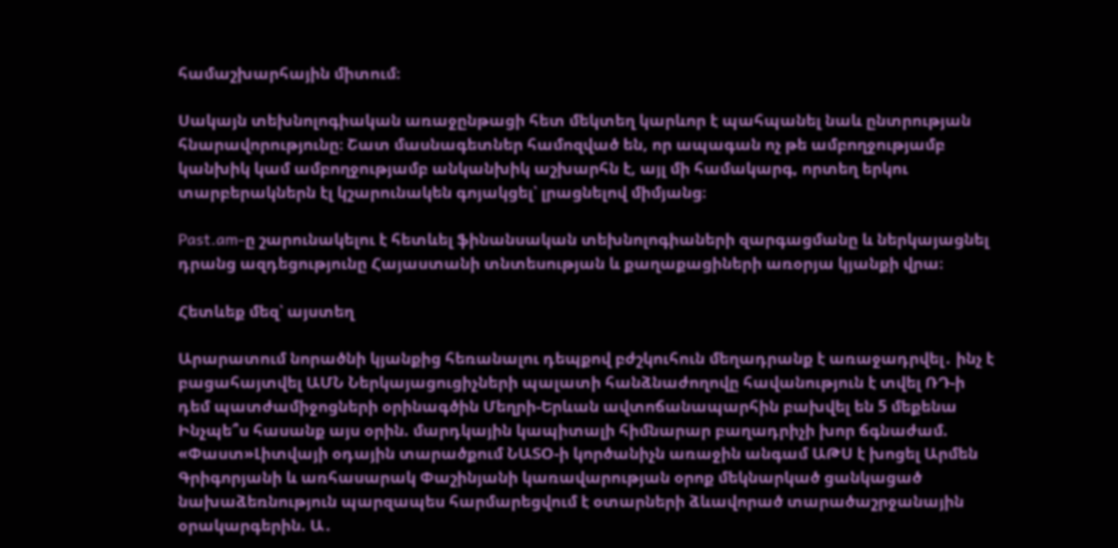համաշխարհային միտում։

Սակայն տեխնոլոգիական առաջընթացի հետ մեկտեղ կարևոր է պահպանել նաև ընտրության հնարավորությունը։ Շատ մասնագետներ համոզված են, որ ապագան ոչ թե ամբողջությամբ կանխիկ կամ ամբողջությամբ անկանխիկ աշխարհն է, այլ մի համակարգ, որտեղ երկու տարբերակներն էլ կշարունակեն գոյակցել՝ լրացնելով միմյանց։

Past.am-ը շարունակելու է հետևել ֆինանսական տեխնոլոգիաների զարգացմանը և ներկայացնել դրանց ազդեցությունը Հայաստանի տնտեսության և քաղաքացիների առօրյա կյանքի վրա։

Հետևեք մեզ՝ այստեղ

Արարատում նորածնի կյանքից հեռանալու դեպքով բժշկուհուն մեղադրանք է առաջադրվել․ ինչ է բացահայտվել ԱՄՆ Ներկայացուցիչների պալատի հանձնաժողովը հավանություն է տվել ՌԴ-ի դեմ պատժամիջոցների օրինագծին Մեղրի-Երևան ավտոճանապարհին բախվել են 5 մեքենա Ինչպե՞ս հասանք այս օրին. մարդկային կապիտալի հիմնարար բաղադրիչի խոր ճգնաժամ. «Փաստ»Լիտվայի օդային տարածքում ՆԱՏՕ-ի կործանիչն առաջին անգամ ԱԹՍ է խոցել Արմեն Գրիգորյանի և առհասարակ Փաշինյանի կառավարության օրոք մեկնարկած ցանկացած նախաձեռնություն պարզապես հարմարեցվում է օտարների ձևավորած տարածաշրջանային օրակարգերին. Ա․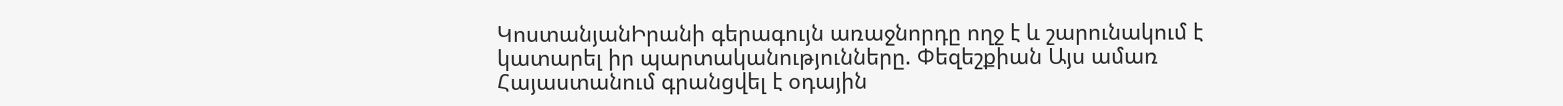ԿոստանյանԻրանի գերագույն առաջնորդը ողջ է և շարունակում է կատարել իր պարտականությունները. Փեզեշքիան Այս ամառ Հայաստանում գրանցվել է օդային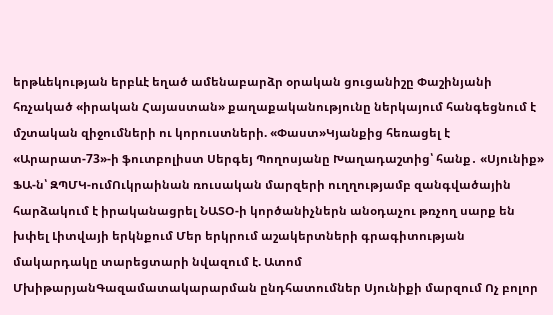երթևեկության երբևէ եղած ամենաբարձր օրական ցուցանիշը Փաշինյանի հռչակած «իրական Հայաստան» քաղաքականությունը ներկայում հանգեցնում է մշտական զիջումների ու կորուստների. «Փաստ»Կյանքից հեռացել է «Արարատ-73»-ի ֆուտբոլիստ Սերգեյ Պողոսյանը Խաղադաշտից՝ հանք․ «Սյունիք» ՖԱ-ն՝ ԶՊՄԿ-ումՈւկրաինան ռուսական մարզերի ուղղությամբ զանգվածային հարձակում է իրականացրել ՆԱՏՕ-ի կործանիչներն անօդաչու թռչող սարք են խփել Լիտվայի երկնքում Մեր երկրում աշակերտների գրագիտության մակարդակը տարեցտարի նվազում է. Ատոմ ՄխիթարյանԳազամատակարարման ընդհատումներ Սյունիքի մարզում Ոչ բոլոր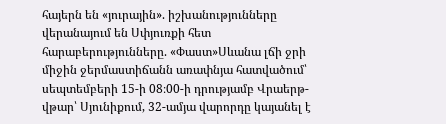հայերն են «յուրային». իշխանությունները վերանայում են Սփյուռքի հետ հարաբերությունները. «Փաստ»Սևանա լճի ջրի միջին ջերմաստիճանն առափնյա հատվածում՝ սեպտեմբերի 15-ի 08։00-ի դրությամբ Վրաերթ-վթար՝ Սյունիքում, 32-ամյա վարորդը կայանել է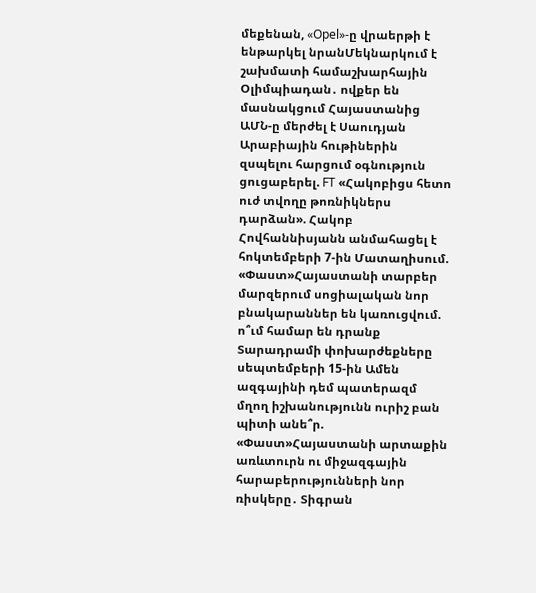մեքենան, «Opel»-ը վրաերթի է ենթարկել նրանՄեկնարկում է շախմատի համաշխարհային Օլիմպիադան․ ովքեր են մասնակցում Հայաստանից ԱՄՆ-ը մերժել է Սաուդյան Արաբիային հութիներին զսպելու հարցում օգնություն ցուցաբերել. FT «Հակոբիցս հետո ուժ տվողը թոռնիկներս դարձան». Հակոբ Հովհաննիսյանն անմահացել է հոկտեմբերի 7-ին Մատաղիսում. «Փաստ»Հայաստանի տարբեր մարզերում սոցիալական նոր բնակարաններ են կառուցվում. ո՞ւմ համար են դրանք Տարադրամի փոխարժեքները սեպտեմբերի 15-ին Ամեն ազգայինի դեմ պատերազմ մղող իշխանությունն ուրիշ բան պիտի անե՞ր. «Փաստ»Հայաստանի արտաքին առևտուրն ու միջազգային հարաբերությունների նոր ռիսկերը․ Տիգրան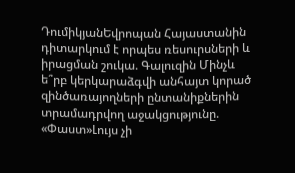ԴումիկյանԵվրոպան Հայաստանին դիտարկում է որպես ռեսուրսների և իրացման շուկա. Գալուզին Մինչև ե՞րբ կերկարաձգվի անհայտ կորած զինծառայողների ընտանիքներին տրամադրվող աջակցությունը. «Փաստ»Լույս չի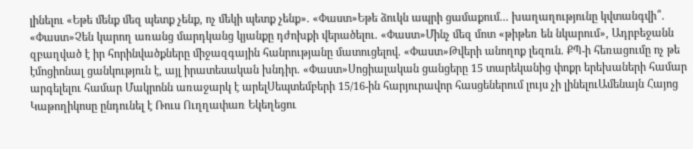լինելու «Եթե մենք մեզ պետք չենք, ոչ մեկի պետք չենք». «Փաստ»Եթե ձուկն ապրի ցամաքում... խաղաղությունը կվտանգվի՞. «Փաստ»Չեն կարող առանց մարդկանց կյանքը դժոխքի վերածելու. «Փաստ»Մինչ մեզ մոտ «թիթեռ են նկարում», Ադրբեջանն զբաղված է իր հորինվածքները միջազգային հանրությանը մատուցելով. «Փաստ»Թվերի անողոք լեզուն. ՔՊ-ի հեռացումը ոչ թե էմոցիոնալ ցանկություն է, այլ իրատեսական խնդիր. «Փաստ»Սոցիալական ցանցերը 15 տարեկանից փոքր երեխաների համար արգելելու համար Մակրոնն առաջարկ է արելՍեպտեմբերի 15/16-ին հարյուրավոր հասցեներում լույս չի լինելուԱմենայն Հայոց Կաթողիկոսը ընդունել է Ռուս Ուղղափառ Եկեղեցու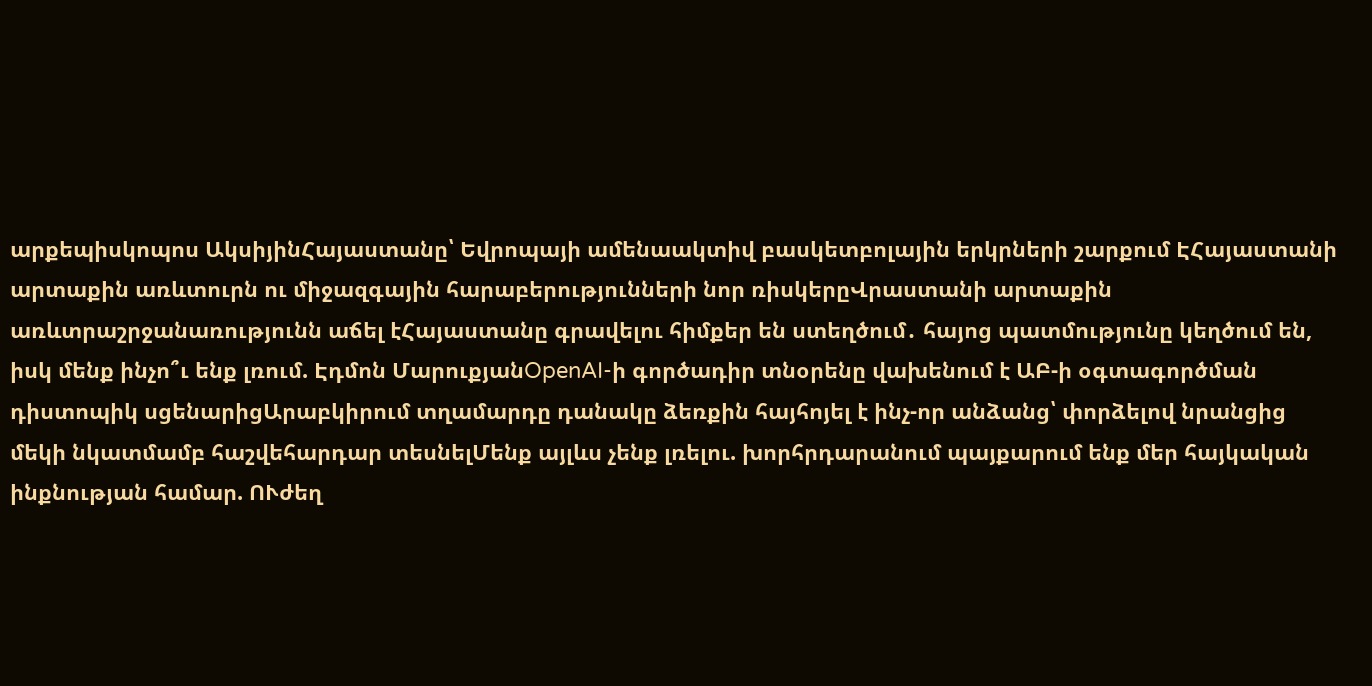արքեպիսկոպոս ԱկսիյինՀայաստանը՝ Եվրոպայի ամենաակտիվ բասկետբոլային երկրների շարքում ԷՀայաստանի արտաքին առևտուրն ու միջազգային հարաբերությունների նոր ռիսկերըՎրաստանի արտաքին առևտրաշրջանառությունն աճել էՀայաստանը գրավելու հիմքեր են ստեղծում․ հայոց պատմությունը կեղծում են, իսկ մենք ինչո՞ւ ենք լռում. Էդմոն ՄարուքյանOpenAI-ի գործադիր տնօրենը վախենում է ԱԲ-ի օգտագործման դիստոպիկ սցենարիցԱրաբկիրում տղամարդը դանակը ձեռքին հայհոյել է ինչ-որ անձանց՝ փորձելով նրանցից մեկի նկատմամբ հաշվեհարդար տեսնելՄենք այլևս չենք լռելու. խորհրդարանում պայքարում ենք մեր հայկական ինքնության համար. ՈՒժեղ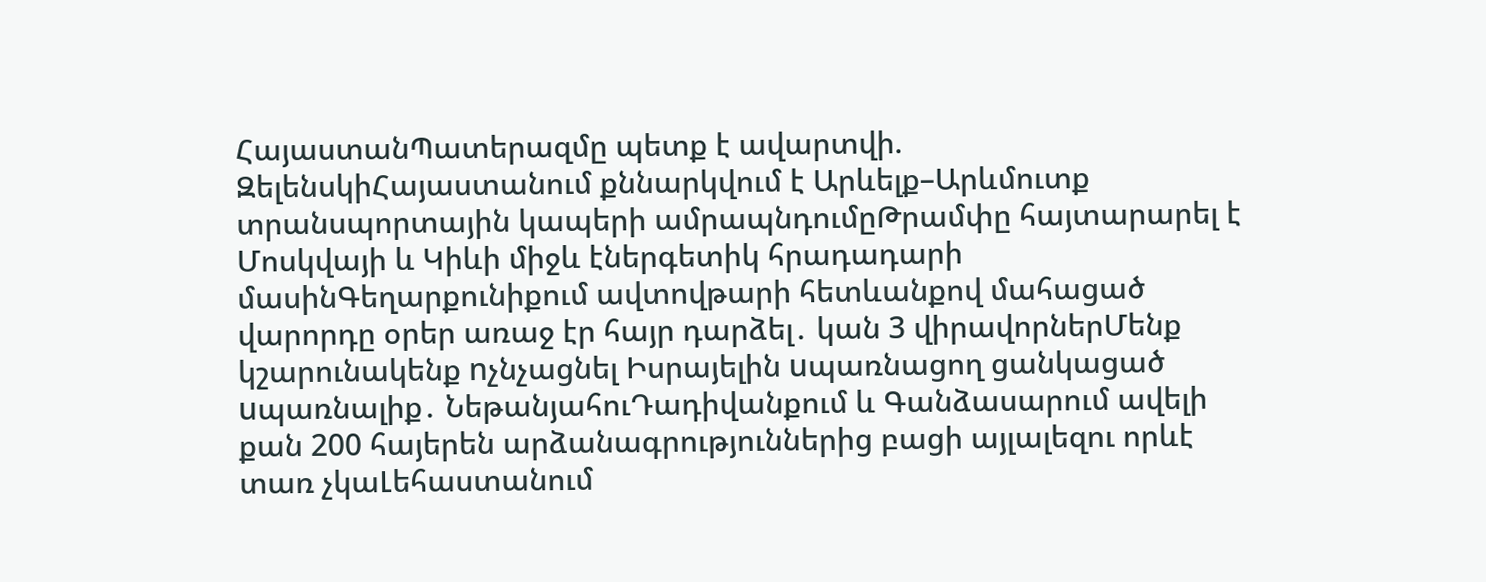ՀայաստանՊատերազմը պետք է ավարտվի. ԶելենսկիՀայաստանում քննարկվում է Արևելք–Արևմուտք տրանսպորտային կապերի ամրապնդումըԹրամփը հայտարարել է Մոսկվայի և Կիևի միջև էներգետիկ հրադադարի մասինԳեղարքունիքում ավտովթարի հետևանքով մահացած վարորդը օրեր առաջ էր հայր դարձել․ կան 3 վիրավորներՄենք կշարունակենք nչնչացնել Իսրայելին uպառնացող ցանկացած uպառնալիք․ ՆեթանյահուԴադիվանքում և Գանձասարում ավելի քան 200 հայերեն արձանագրություններից բացի այլալեզու որևէ տառ չկաԼեհաստանում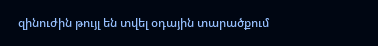զինուժին թույլ են տվել օդային տարածքում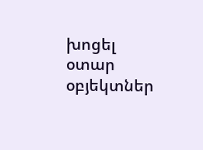խոցել օտար օբյեկտներ